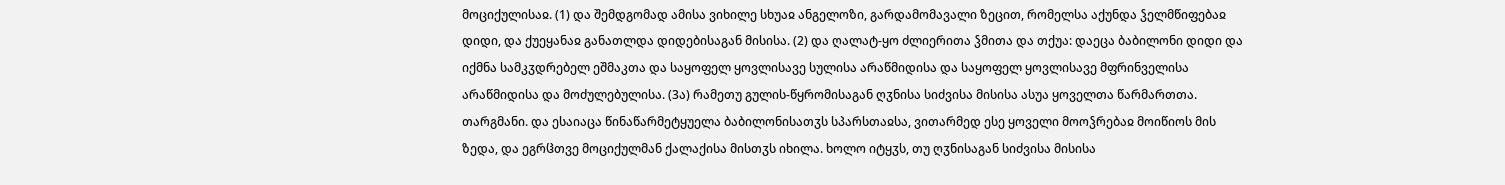მოციქულისაჲ. (1) და შემდგომად ამისა ვიხილე სხუაჲ ანგელოზი, გარდამომავალი ზეცით, რომელსა აქუნდა ჴელმწიფებაჲ დიდი, და ქუეყანაჲ განათლდა დიდებისაგან მისისა. (2) და ღალატ-ყო ძლიერითა ჴმითა და თქუა: დაეცა ბაბილონი დიდი და იქმნა სამკჳდრებელ ეშმაკთა და საყოფელ ყოვლისავე სულისა არაწმიდისა და საყოფელ ყოვლისავე მფრინველისა არაწმიდისა და მოძულებულისა. (3ა) რამეთუ გულის-წყრომისაგან ღჳნისა სიძვისა მისისა ასუა ყოველთა წარმართთა.
თარგმანი. და ესაიაცა წინაწარმეტყუელა ბაბილონისათჳს სპარსთაჲსა, ვითარმედ ესე ყოველი მოოჴრებაჲ მოიწიოს მის ზედა, და ეგრჱთვე მოციქულმან ქალაქისა მისთჳს იხილა. ხოლო იტყჳს, თუ ღჳნისაგან სიძვისა მისისა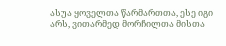ასუა ყოველთა წარმართთა, ესე იგი არს, ვითარმედ მორჩილთა მისთა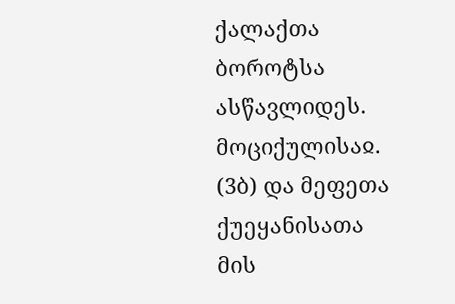ქალაქთა ბოროტსა ასწავლიდეს.
მოციქულისაჲ. (3ბ) და მეფეთა ქუეყანისათა მის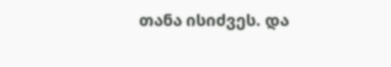თანა ისიძვეს. და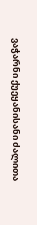ვაჭარნი ქუეყანისანი ძალითა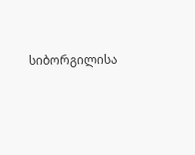სიბორგილისა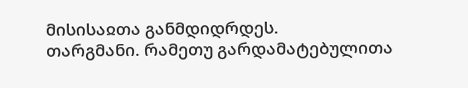მისისაჲთა განმდიდრდეს.
თარგმანი. რამეთუ გარდამატებულითა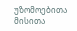უზომოებითა მისითა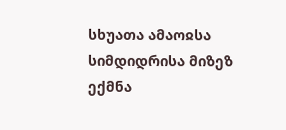სხუათა ამაოჲსა სიმდიდრისა მიზეზ ექმნა